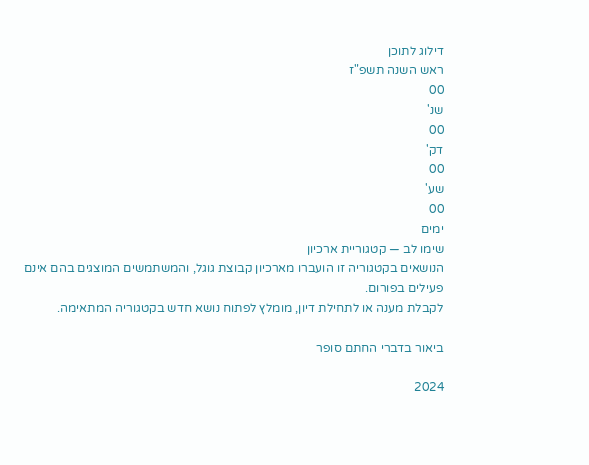דילוג לתוכן
ראש השנה תשפ"ז
00
שנ'
00
דק'
00
שע'
00
ימים
שימו לב — קטגוריית ארכיון
הנושאים בקטגוריה זו הועברו מארכיון קבוצת גוגל, והמשתמשים המוצגים בהם אינם פעילים בפורום.
לקבלת מענה או לתחילת דיון, מומלץ לפתוח נושא חדש בקטגוריה המתאימה.

ביאור בדברי החתם סופר

2024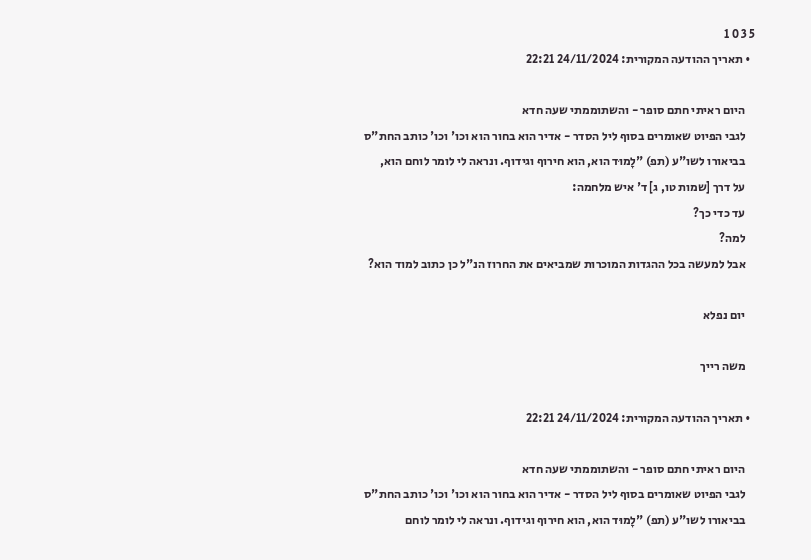5 3 0 1
  • תאריך ההודעה המקורית: 24/11/2024 22:21

    היום ראיתי חתם סופר - והשתוממתי שעה חדא
    לגבי הפיוט שאומרים בסוף ליל הסדר - אדיר הוא בחור הוא וכו' וכו' כותב החת"ס
    בביאורו לשו"ע (תפ) "לָמוּד הוא, הוא חירוף וגידוף. ונראה לי לומר לוחם הוא,
    על דרך [שמות טו, ג] ד' איש מלחמה:
    עד כדי כך?
    למה?
    אבל למעשה בכל ההגדות המוכרות שמביאים את החרוז הנ"ל כן כתוב למוד הוא?

    יום נפלא

    משה רייך

  • תאריך ההודעה המקורית: 24/11/2024 22:21

    היום ראיתי חתם סופר - והשתוממתי שעה חדא
    לגבי הפיוט שאומרים בסוף ליל הסדר - אדיר הוא בחור הוא וכו' וכו' כותב החת"ס
    בביאורו לשו"ע (תפ) "לָמוּד הוא, הוא חירוף וגידוף. ונראה לי לומר לוחם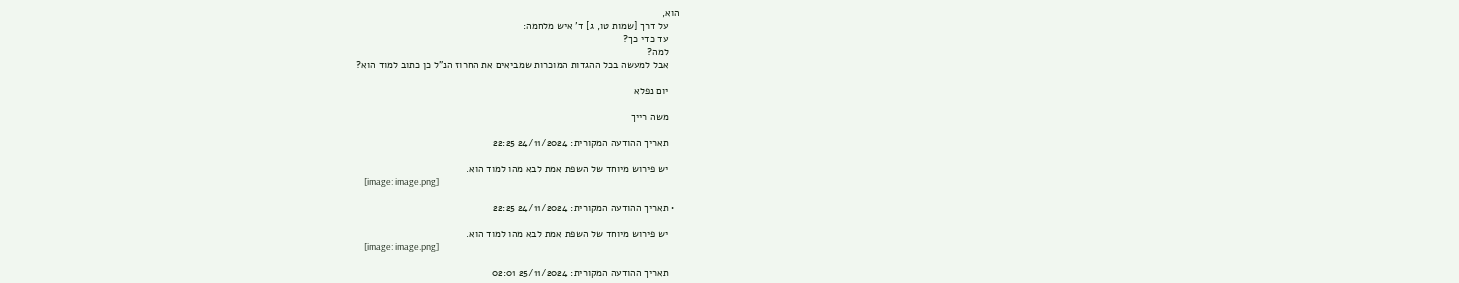הוא,
    על דרך [שמות טו, ג] ד' איש מלחמה:
    עד כדי כך?
    למה?
    אבל למעשה בכל ההגדות המוכרות שמביאים את החרוז הנ"ל כן כתוב למוד הוא?

    יום נפלא

    משה רייך

    תאריך ההודעה המקורית: 24/11/2024 22:25

    יש פירוש מיוחד של השפת אמת לבא מהו למוד הוא.
    [image: image.png]

  • תאריך ההודעה המקורית: 24/11/2024 22:25

    יש פירוש מיוחד של השפת אמת לבא מהו למוד הוא.
    [image: image.png]

    תאריך ההודעה המקורית: 25/11/2024 02:01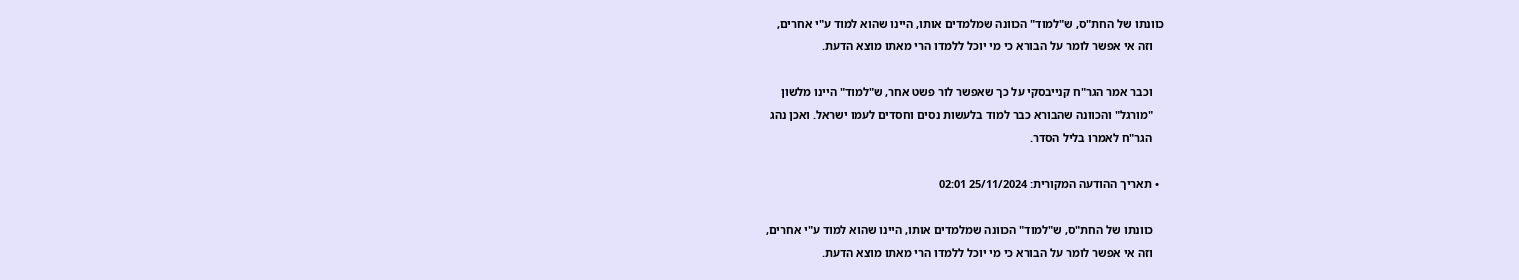כוונתו של החת"ס, ש"למוד" הכוונה שמלמדים אותו, היינו שהוא למוד ע"י אחרים,
    וזה אי אפשר לומר על הבורא כי מי יוכל ללמדו הרי מאתו מוצא הדעת.

    וכבר אמר הגר"ח קנייבסקי על כך שאפשר לור פשט אחר, ש"למוד" היינו מלשון
    "מורגל" והכוונה שהבורא כבר למוד בלעשות נסים וחסדים לעמו ישראל. ואכן נהג
    הגר"ח לאמרו בליל הסדר.

  • תאריך ההודעה המקורית: 25/11/2024 02:01

    כוונתו של החת"ס, ש"למוד" הכוונה שמלמדים אותו, היינו שהוא למוד ע"י אחרים,
    וזה אי אפשר לומר על הבורא כי מי יוכל ללמדו הרי מאתו מוצא הדעת.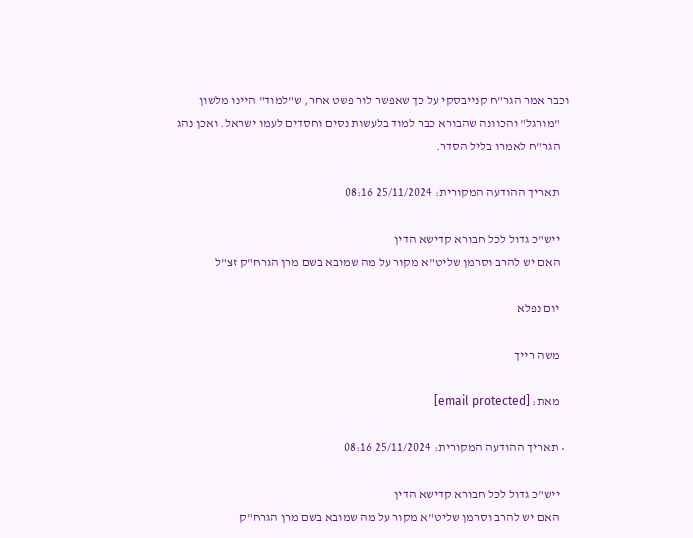וכבר אמר הגר"ח קנייבסקי על כך שאפשר לור פשט אחר, ש"למוד" היינו מלשון
    "מורגל" והכוונה שהבורא כבר למוד בלעשות נסים וחסדים לעמו ישראל. ואכן נהג
    הגר"ח לאמרו בליל הסדר.

    תאריך ההודעה המקורית: 25/11/2024 08:16

    ייש"כ גדול לכל חבורא קדישא הדין
    האם יש להרב וסרמן שליט"א מקור על מה שמובא בשם מרן הגרח"ק זצ"ל

    יום נפלא

    משה רייך

    מאת: [email protected]

  • תאריך ההודעה המקורית: 25/11/2024 08:16

    ייש"כ גדול לכל חבורא קדישא הדין
    האם יש להרב וסרמן שליט"א מקור על מה שמובא בשם מרן הגרח"ק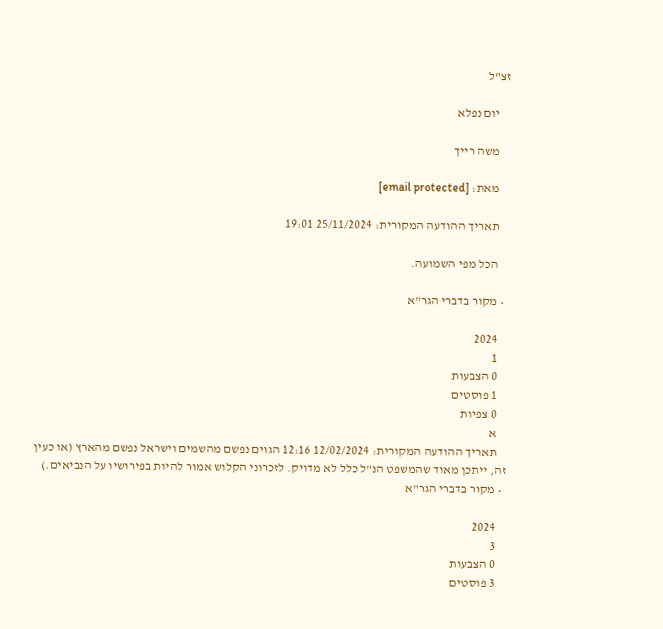זצ"ל

    יום נפלא

    משה רייך

    מאת: [email protected]

    תאריך ההודעה המקורית: 25/11/2024 19:01

    הכל מפי השמועה.

  • מקור בדברי הגר"א

    2024
    1
    0 הצבעות
    1 פוסטים
    0 צפיות
    א
    תאריך ההודעה המקורית: 12/02/2024 12:16 הגוים נפשם מהשמים וישראל נפשם מהארץ (או כעין זה, ייתכן מאוד שהמשפט הנ"ל כלל לא מדויק. לזכרוני הקלוש אמור להיות בפירושיו על הנביאים.)
  • מקור בדברי הגר"א

    2024
    3
    0 הצבעות
    3 פוסטים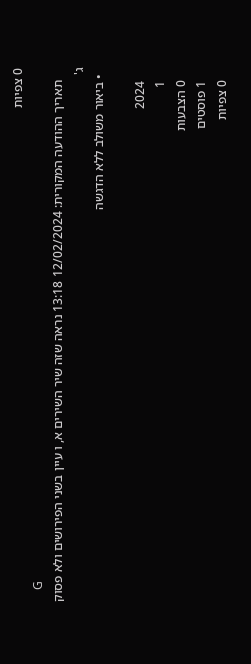0 צפיות
    G
    תאריך ההודעה המקורית: 12/02/2024 13:18 נראה שזה שיר השירים א, ו עיין בשני הפירושים ולא פסוק ג'
  • ביאור משולב ללא הדגשה

    2024
    1
    0 הצבעות
    1 פוסטים
    0 צפיות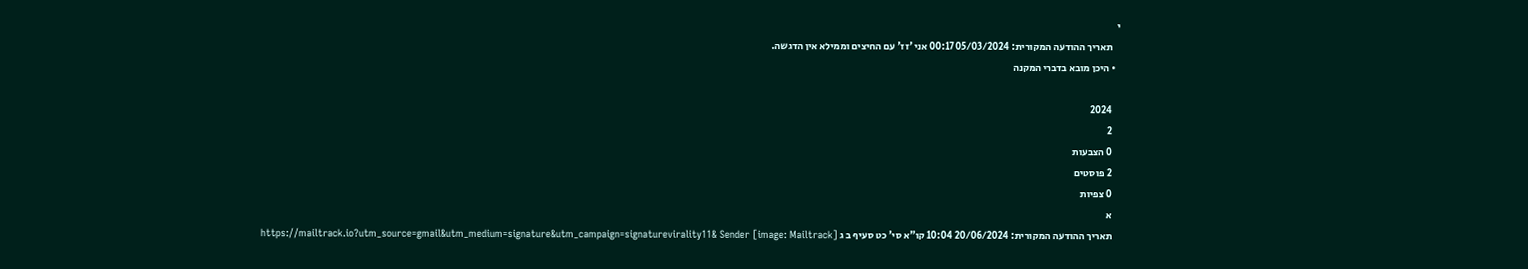י
    תאריך ההודעה המקורית: 05/03/2024 00:17 אני 'זז' עם החיצים וממילא אין הדגשה.
  • היכן מובא בדברי המקנה

    2024
    2
    0 הצבעות
    2 פוסטים
    0 צפיות
    א
    תאריך ההודעה המקורית: 20/06/2024 10:04 קו"א סי' כט סעיף ב ג [image: Mailtrack] https://mailtrack.io?utm_source=gmail&utm_medium=signature&utm_campaign=signaturevirality11& Sender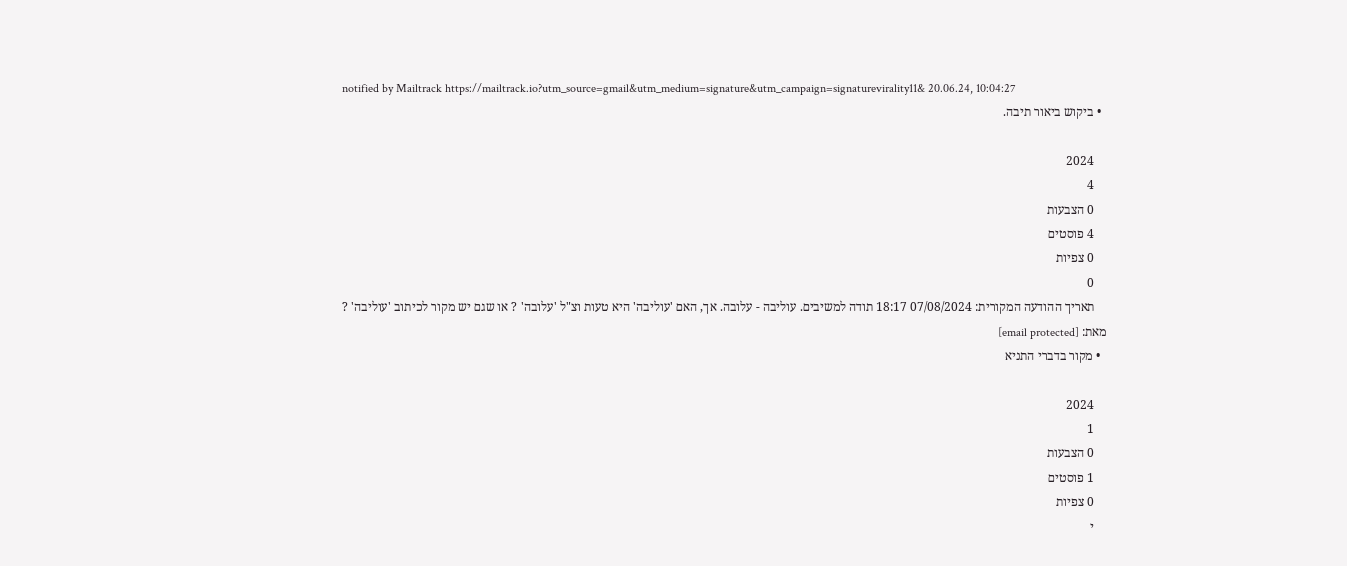notified by Mailtrack https://mailtrack.io?utm_source=gmail&utm_medium=signature&utm_campaign=signaturevirality11& 20.06.24, 10:04:27
  • ביקוש ביאור תיבה.

    2024
    4
    0 הצבעות
    4 פוסטים
    0 צפיות
    0
    תאריך ההודעה המקורית: 07/08/2024 18:17 תודה למשיבים. עוליבה - עלובה. אך, האם 'עוליבה' היא טעות וצ"ל 'עלובה' ? או שגם יש מקור לכיתוב 'עוליבה' ? מאת: [email protected]
  • מקור בדברי התניא

    2024
    1
    0 הצבעות
    1 פוסטים
    0 צפיות
    י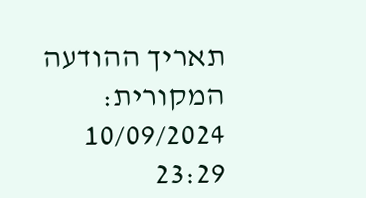תאריך ההודעה המקורית: 10/09/2024 23:29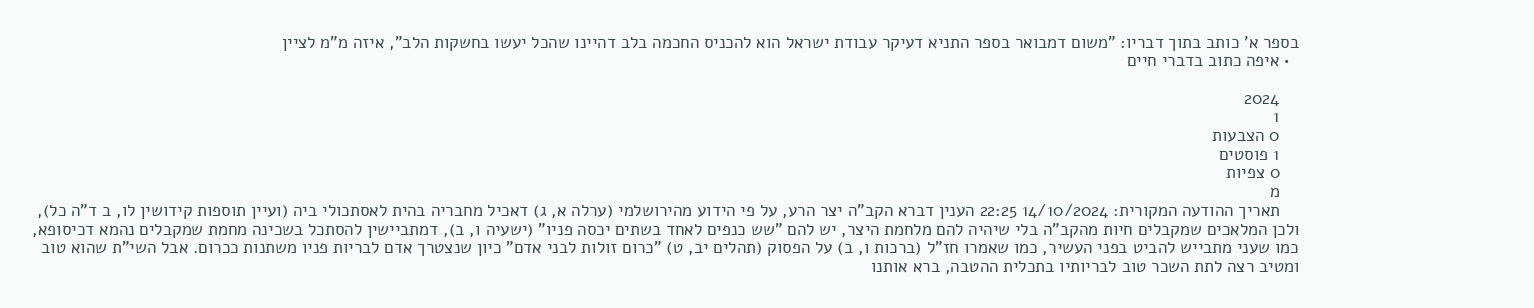בספר א' כותב בתוך דבריו: "משום דמבואר בספר התניא דעיקר עבודת ישראל הוא להכניס החכמה בלב דהיינו שהכל יעשו בחשקות הלב", איזה מ"מ לציין
  • איפה כתוב בדברי חיים

    2024
    1
    0 הצבעות
    1 פוסטים
    0 צפיות
    מ
    תאריך ההודעה המקורית: 14/10/2024 22:25 הענין דברא הקב"ה יצר הרע, על פי הידוע מהירושלמי (ערלה א, ג) דאכיל מחבריה בהית לאסתכולי ביה (ועיין תוספות קידושין לו, ב ד"ה כל), ולכן המלאכים שמקבלים חיות מהקב"ה בלי שיהיה להם מלחמת היצר, יש להם "שש כנפים לאחד בשתים יכסה פניו" (ישעיה ו, ב), דמתביישין להסתכל בשכינה מחמת שמקבלים נהמא דכיסופא, כמו שעני מתבייש להביט בפני העשיר, כמו שאמרו חז"ל (ברכות ו, ב) על הפסוק (תהלים יב, ט) "כרום זולות לבני אדם" כיון שנצטרך אדם לבריות פניו משתנות ככרום. אבל השי"ת שהוא טוב ומטיב רצה לתת השכר טוב לבריותיו בתכלית ההטבה, ברא אותנו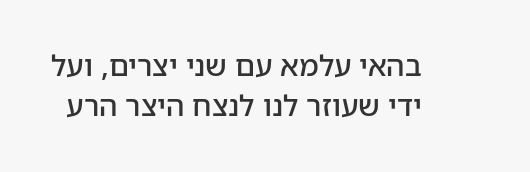בהאי עלמא עם שני יצרים, ועל ידי שעוזר לנו לנצח היצר הרע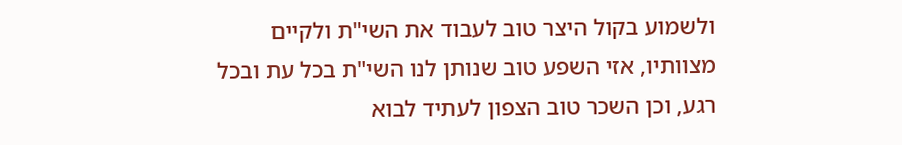ולשמוע בקול היצר טוב לעבוד את השי"ת ולקיים מצוותיו, אזי השפע טוב שנותן לנו השי"ת בכל עת ובכל רגע, וכן השכר טוב הצפון לעתיד לבוא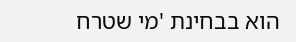הוא בבחינת 'מי שטרח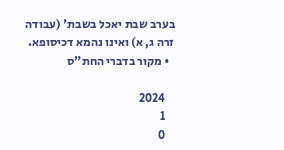בערב שבת יאכל בשבת' (עבודה זרה ג, א) ואינו נהמא דכיסופא.
  • מקור בדברי החת"ס

    2024
    1
    0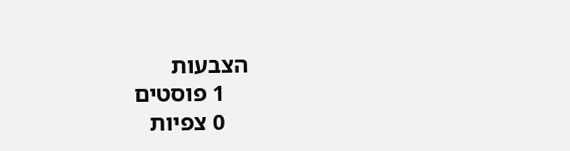הצבעות
    1 פוסטים
    0 צפיות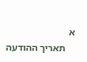א
    תאריך ההודעה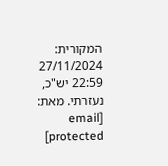המקורית: 27/11/2024 22:59 יש"כ, נעזרתי. מאת: [email protected]